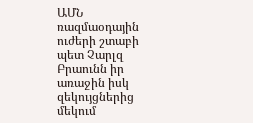ԱՄՆ ռազմաօդային ուժերի շտաբի պետ Չարլզ Բրաունն իր առաջին իսկ զեկույցներից մեկում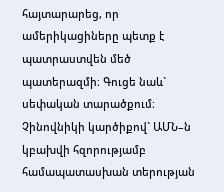հայտարարեց, որ ամերիկացիները պետք է պատրաստվեն մեծ պատերազմի։ Գուցե նաև` սեփական տարածքում։ Չինովնիկի կարծիքով` ԱՄՆ–ն կբախվի հզորությամբ համապատասխան տերության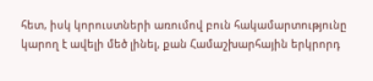հետ, իսկ կորուստների առումով բուն հակամարտությունը կարող է ավելի մեծ լինել, քան Համաշխարհային երկրորդ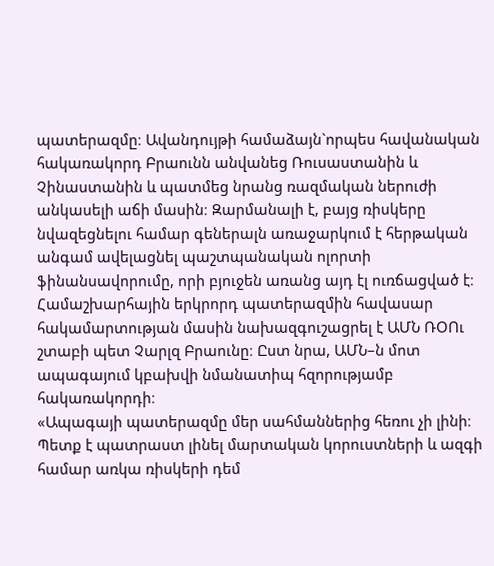պատերազմը։ Ավանդույթի համաձայն`որպես հավանական հակառակորդ Բրաունն անվանեց Ռուսաստանին և Չինաստանին և պատմեց նրանց ռազմական ներուժի անկասելի աճի մասին։ Զարմանալի է, բայց ռիսկերը նվազեցնելու համար գեներալն առաջարկում է հերթական անգամ ավելացնել պաշտպանական ոլորտի ֆինանսավորումը, որի բյուջեն առանց այդ էլ ուռճացված է։
Համաշխարհային երկրորդ պատերազմին հավասար հակամարտության մասին նախազգուշացրել է ԱՄՆ ՌՕՈւ շտաբի պետ Չարլզ Բրաունը։ Ըստ նրա, ԱՄՆ–ն մոտ ապագայում կբախվի նմանատիպ հզորությամբ հակառակորդի։
«Ապագայի պատերազմը մեր սահմաններից հեռու չի լինի։ Պետք է պատրաստ լինել մարտական կորուստների և ազգի համար առկա ռիսկերի դեմ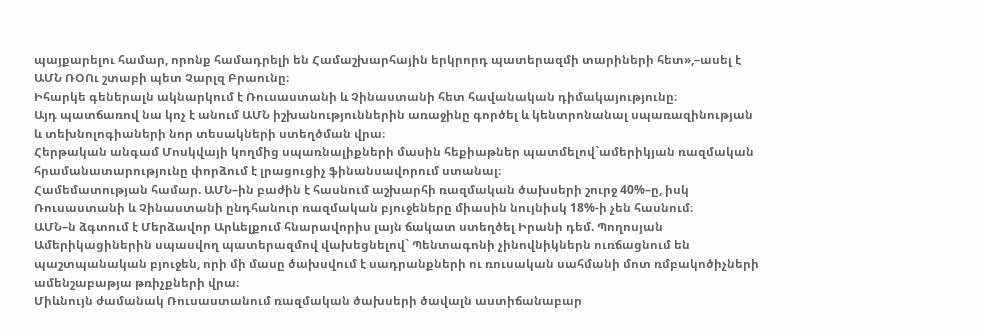պայքարելու համար, որոնք համադրելի են Համաշխարհային երկրորդ պատերազմի տարիների հետ»,–ասել է ԱՄՆ ՌՕՈւ շտաբի պետ Չարլզ Բրաունը։
Իհարկե գեներալն ակնարկում է Ռուսաստանի և Չինաստանի հետ հավանական դիմակայությունը։
Այդ պատճառով նա կոչ է անում ԱՄՆ իշխանություններին առաջինը գործել և կենտրոնանալ սպառազինության և տեխնոլոգիաների նոր տեսակների ստեղծման վրա։
Հերթական անգամ Մոսկվայի կողմից սպառնալիքների մասին հեքիաթներ պատմելով`ամերիկյան ռազմական հրամանատարությունը փորձում է լրացուցիչ ֆինանսավորում ստանալ։
Համեմատության համար. ԱՄՆ–ին բաժին է հասնում աշխարհի ռազմական ծախսերի շուրջ 40%–ը, իսկ Ռուսաստանի և Չինաստանի ընդհանուր ռազմական բյուջեները միասին նույնիսկ 18%-ի չեն հասնում։
ԱՄՆ–ն ձգտում է Մերձավոր Արևելքում հնարավորիս լայն ճակատ ստեղծել Իրանի դեմ. Պողոսյան
Ամերիկացիներին սպասվող պատերազմով վախեցնելով` Պենտագոնի չինովնիկներն ուռճացնում են պաշտպանական բյուջեն, որի մի մասը ծախսվում է սադրանքների ու ռուսական սահմանի մոտ ռմբակոծիչների ամենշաբաթյա թռիչքների վրա։
Միևնույն ժամանակ Ռուսաստանում ռազմական ծախսերի ծավալն աստիճանաբար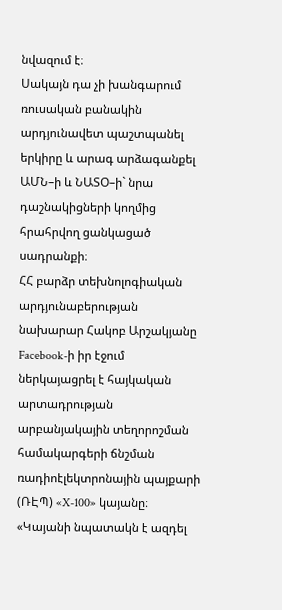նվազում է։
Սակայն դա չի խանգարում ռուսական բանակին արդյունավետ պաշտպանել երկիրը և արագ արձագանքել ԱՄՆ–ի և ՆԱՏՕ–ի` նրա դաշնակիցների կողմից հրահրվող ցանկացած սադրանքի։
ՀՀ բարձր տեխնոլոգիական արդյունաբերության նախարար Հակոբ Արշակյանը Facebook-ի իր էջում ներկայացրել է հայկական արտադրության արբանյակային տեղորոշման համակարգերի ճնշման ռադիոէլեկտրոնային պայքարի (ՌԷՊ) «X-100» կայանը։
«Կայանի նպատակն է ազդել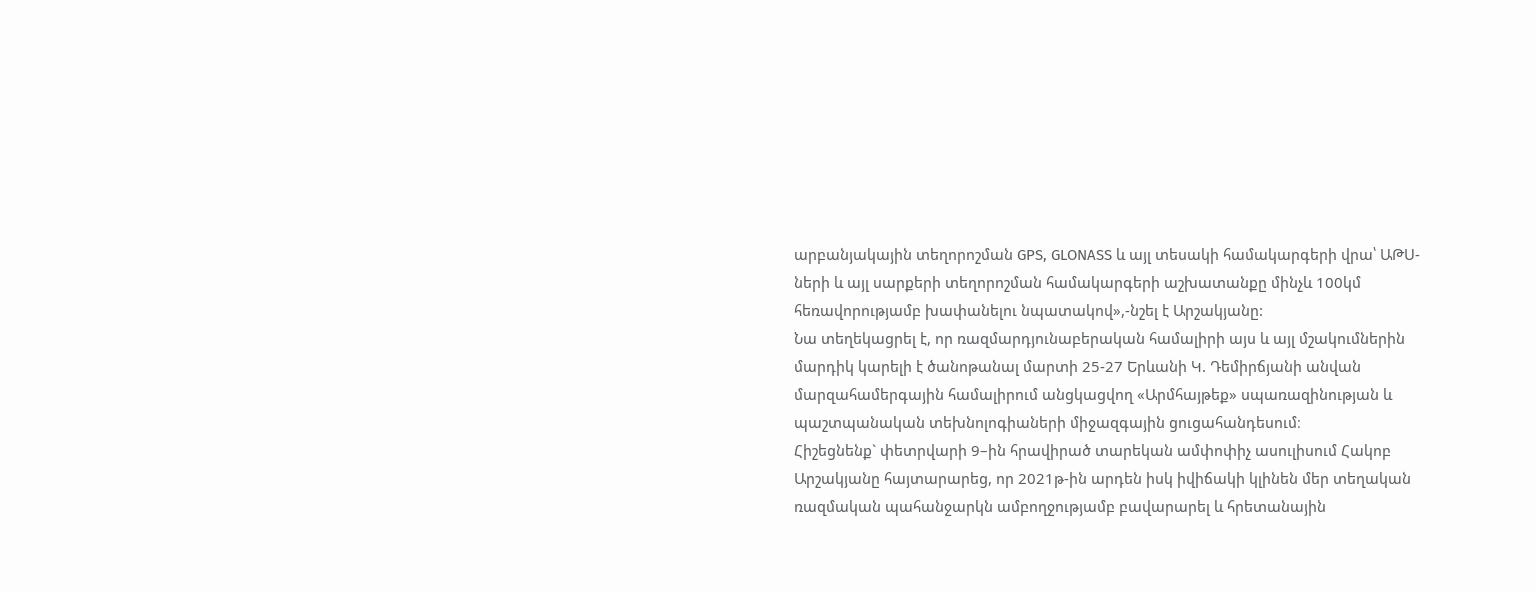արբանյակային տեղորոշման GPS, GLONASS և այլ տեսակի համակարգերի վրա՝ ԱԹՍ-ների և այլ սարքերի տեղորոշման համակարգերի աշխատանքը մինչև 100կմ հեռավորությամբ խափանելու նպատակով»,-նշել է Արշակյանը:
Նա տեղեկացրել է, որ ռազմարդյունաբերական համալիրի այս և այլ մշակումներին մարդիկ կարելի է ծանոթանալ մարտի 25-27 Երևանի Կ. Դեմիրճյանի անվան մարզահամերգային համալիրում անցկացվող «Արմհայթեք» սպառազինության և պաշտպանական տեխնոլոգիաների միջազգային ցուցահանդեսում։
Հիշեցնենք` փետրվարի 9–ին հրավիրած տարեկան ամփոփիչ ասուլիսում Հակոբ Արշակյանը հայտարարեց, որ 2021թ-ին արդեն իսկ իվիճակի կլինեն մեր տեղական ռազմական պահանջարկն ամբողջությամբ բավարարել և հրետանային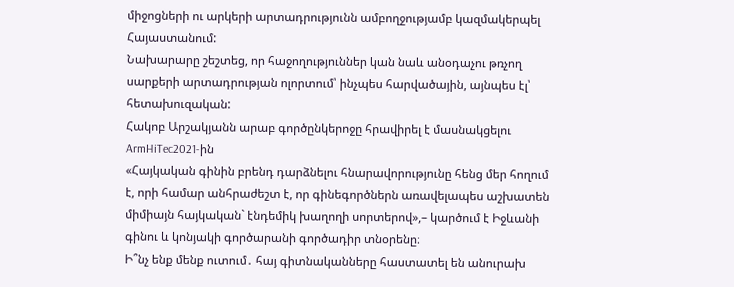միջոցների ու արկերի արտադրությունն ամբողջությամբ կազմակերպել Հայաստանում:
Նախարարը շեշտեց, որ հաջողություններ կան նաև անօդաչու թռչող սարքերի արտադրության ոլորտում՝ ինչպես հարվածային, այնպես էլ՝ հետախուզական:
Հակոբ Արշակյանն արաբ գործընկերոջը հրավիրել է մասնակցելու ArmHiTec2021-ին
«Հայկական գինին բրենդ դարձնելու հնարավորությունը հենց մեր հողում է, որի համար անհրաժեշտ է, որ գինեգործներն առավելապես աշխատեն միմիայն հայկական` էնդեմիկ խաղողի սորտերով»,– կարծում է Իջևանի գինու և կոնյակի գործարանի գործադիր տնօրենը։
Ի՞նչ ենք մենք ուտում․ հայ գիտնականները հաստատել են անուրախ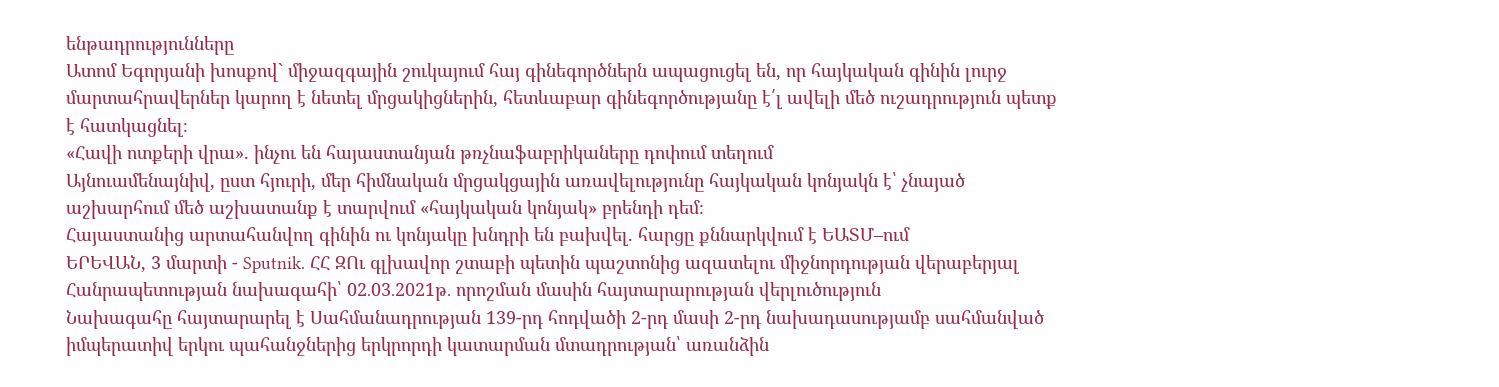ենթադրությունները
Ատոմ Եգորյանի խոսքով` միջազգային շուկայում հայ գինեգործներն ապացուցել են, որ հայկական գինին լուրջ մարտահրավերներ կարող է նետել մրցակիցներին, հետևաբար գինեգործությանը է՛լ ավելի մեծ ուշադրություն պետք է հատկացնել։
«Հավի ոտքերի վրա». ինչու են հայաստանյան թռչնաֆաբրիկաները դոփում տեղում
Այնուամենայնիվ, ըստ հյուրի, մեր հիմնական մրցակցային առավելությունը հայկական կոնյակն է՝ չնայած աշխարհում մեծ աշխատանք է տարվում «հայկական կոնյակ» բրենդի դեմ։
Հայաստանից արտահանվող գինին ու կոնյակը խնդրի են բախվել. հարցը քննարկվում է ԵԱՏՄ–ում
ԵՐԵՎԱՆ, 3 մարտի - Sputnik. ՀՀ ԶՈւ գլխավոր շտաբի պետին պաշտոնից ազատելու միջնորդության վերաբերյալ Հանրապետության նախագահի՝ 02․03․2021թ․ որոշման մասին հայտարարության վերլուծություն
Նախագահը հայտարարել է Սահմանադրության 139-րդ հոդվածի 2-րդ մասի 2-րդ նախադասությամբ սահմանված իմպերատիվ երկու պահանջներից երկրորդի կատարման մտադրության՝ առանձին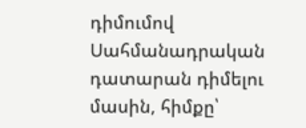դիմումով Սահմանադրական դատարան դիմելու մասին, հիմքը՝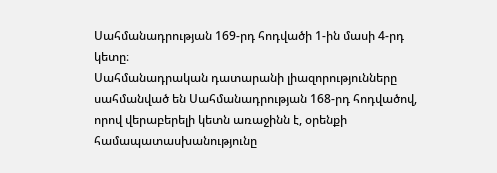Սահմանադրության 169-րդ հոդվածի 1-ին մասի 4-րդ կետը։
Սահմանադրական դատարանի լիազորությունները սահմանված են Սահմանադրության 168-րդ հոդվածով, որով վերաբերելի կետն առաջինն է, օրենքի համապատասխանությունը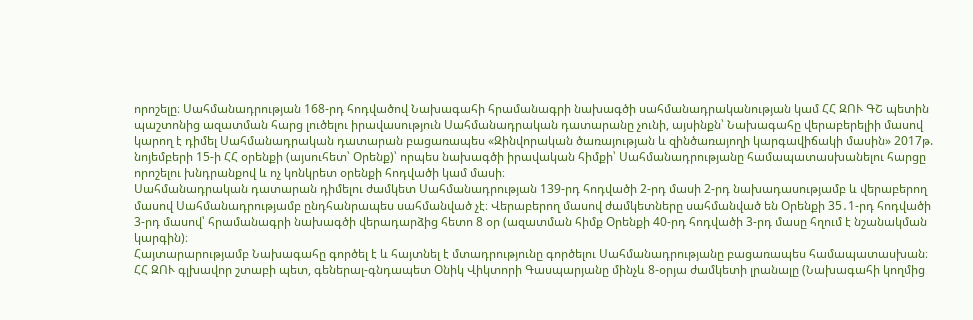որոշելը։ Սահմանադրության 168-րդ հոդվածով Նախագահի հրամանագրի նախագծի սահմանադրականության կամ ՀՀ ԶՈՒ ԳՇ պետին պաշտոնից ազատման հարց լուծելու իրավասություն Սահմանադրական դատարանը չունի, այսինքն՝ Նախագահը վերաբերելիի մասով կարող է դիմել Սահմանադրական դատարան բացառապես «Զինվորական ծառայության և զինծառայողի կարգավիճակի մասին» 2017թ. նոյեմբերի 15-ի ՀՀ օրենքի (այսուհետ՝ Օրենք)՝ որպես նախագծի իրավական հիմքի՝ Սահմանադրությանը համապատասխանելու հարցը որոշելու խնդրանքով և ոչ կոնկրետ օրենքի հոդվածի կամ մասի։
Սահմանադրական դատարան դիմելու ժամկետ Սահմանադրության 139-րդ հոդվածի 2-րդ մասի 2-րդ նախադասությամբ և վերաբերող մասով Սահմանադրությամբ ընդհանրապես սահմանված չէ։ Վերաբերող մասով ժամկետները սահմանված են Օրենքի 35․1-րդ հոդվածի
3-րդ մասով՝ հրամանագրի նախագծի վերադարձից հետո 8 օր (ազատման հիմք Օրենքի 40-րդ հոդվածի 3-րդ մասը հղում է նշանակման կարգին)։
Հայտարարությամբ Նախագահը գործել է և հայտնել է մտադրությունը գործելու Սահմանադրությանը բացառապես համապատասխան։
ՀՀ ԶՈՒ գլխավոր շտաբի պետ, գեներալ-գնդապետ Օնիկ Վիկտորի Գասպարյանը մինչև 8-օրյա ժամկետի լրանալը (Նախագահի կողմից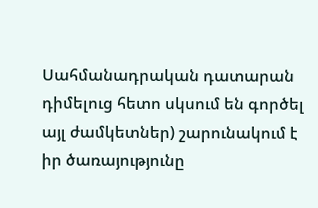Սահմանադրական դատարան դիմելուց հետո սկսում են գործել այլ ժամկետներ) շարունակում է իր ծառայությունը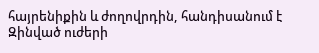հայրենիքին և ժողովրդին, հանդիսանում է Զինված ուժերի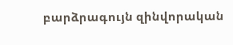բարձրագույն զինվորական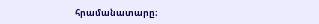հրամանատարը։